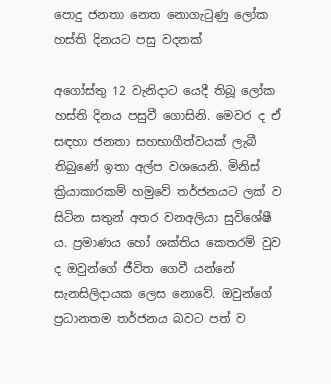පොදු ජනතා නෙත නොගැටුණු ලෝක හස්ති දිනයට පසු වදනක්

අගෝස්තු 12 වැනිදාට යෙදී තිබූ ලෝක හස්ති දිනය පසුවී ගොසිනි. මෙවර ද ඒ සඳහා ජනතා සහභාගීත්වයක් ලැබී තිබුණේ ඉතා අල්ප වශයෙනි. මිනිස් ක්‍රියාකාරකම් හමුවේ තර්ජනයට ලක් ව සිටින සතුන් අතර වනඅලියා සුවිශේෂී ය. ප්‍රමාණය හෝ ශක්තිය කෙතරම් වුව ද ඔවුන්ගේ ජීවිත ගෙවී යන්නේ සැනසිලිදායක ලෙස නොවේ. ඔවුන්ගේ ප්‍රධානතම තර්ජනය බවට පත් ව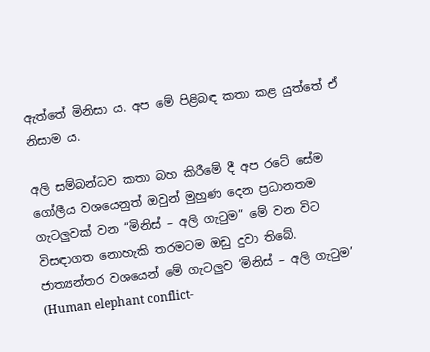ඇත්තේ මිනිසා ය. අප මේ පිළිබඳ කතා කළ යුත්තේ ඒ නිසාම ය.

අලි සම්බන්ධව කතා බහ කිරීමේ දී අප රටේ සේම ගෝලීය වශයෙනුත් ඔවුන් මුහුණ දෙන ප්‍රධානතම ගැටලුවක් වන “මිනිස් – අලි ගැටුම” මේ වන විට විසඳාගත නොහැකි තරමටම ඔඩු දුවා තිබේ. ජාත්‍යන්තර වශයෙන් මේ ගැටලුව ‘මිනිස් – අලි ගැටුම’ (Human elephant conflict-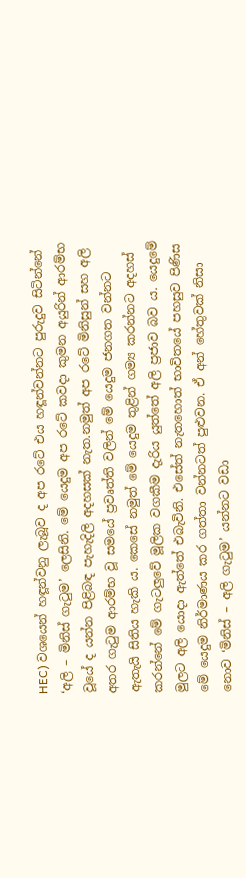HEC) වශයෙන් හඳූන්වනු ලැබූව ද අප රටේ එය හඳූන්වන්නට පුරුදුව සිටින්නේ ‘අලි – මිනිස් ගැටුම’ ලෙසිනි. මේ යෙදුම අප රටේ කවදා කුමන අයුරින් ආරම්භ වූයේ ද යන්න පිළිබඳ පැහැදිලි අදහසක් නැත.නමුත් අප රටේ මිනිසුන් සහ අලි අතර ගැටුම ආරම්භ වූ සමයේ ප්‍රවෘත්ති වලින් මේ යෙදුම ජනගත වන්නට ඇතැයි සිතිය හැකි ය. කෙසේ නමුත් මේ යෙදුම තුළින් ගම්‍ය කරන්නට අදහස් කරන්නේ මේ ගැටලුවේ මූලික වගකීම දැරිය යුත්තේ අලි ප්‍රජාව බව ය. යෙදුමේ මුලට අලි යොදා ඇත්තේ එබැවිනි. එසේත් නැතහොත් භාවිතයේ පහසුව පිණිස මේ යෙදුම නිර්මාණය කර ගත්තා වන්නටත් පුළුවන. ඒ අන් හේතුවක් නිසා නොව ‘මිනිස් – අලි ගැටුම’ යන්නට වඩා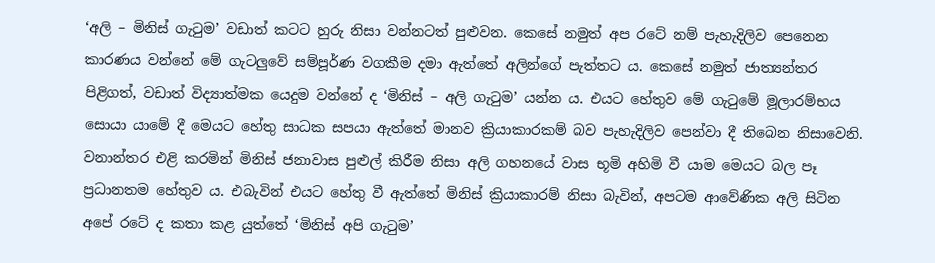‘අලි – මිනිස් ගැටුම’ වඩාත් කටට හුරු නිසා වන්නටත් පුළුවන. කෙසේ නමුත් අප රටේ නම් පැහැදිලිව පෙනෙන කාරණය වන්නේ මේ ගැටලුවේ සම්පූර්ණ වගකීම දමා ඇත්තේ අලින්ගේ පැත්තට ය. කෙසේ නමුත් ජාත්‍යන්තර පිළිගත්, වඩාත් විද්‍යාත්මක යෙදුම වන්නේ ද ‘මිනිස් – අලි ගැටුම’ යන්න ය. එයට හේතුව මේ ගැටුමේ මූලාරම්භය සොයා යාමේ දී මෙයට හේතු සාධක සපයා ඇත්තේ මානව ක්‍රියාකාරකම් බව පැහැදිලිව පෙන්වා දී තිබෙන නිසාවෙනි. වනාන්තර එළි කරමින් මිනිස් ජනාවාස පුළුල් කිරීම නිසා අලි ගහනයේ වාස භූමි අහිමි වී යාම මෙයට බල පෑ ප්‍රධානතම හේතුව ය. එබැවින් එයට හේතු වී ඇත්තේ මිනිස් ක්‍රියාකාරම් නිසා බැවින්, අපටම ආවේණික අලි සිටින අපේ රටේ ද කතා කළ යුත්තේ ‘මිනිස් අපි ගැටුම’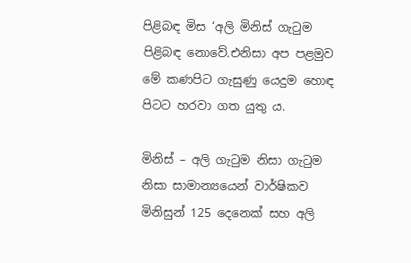පිළිබඳ මිස ‘අලි මිනිස් ගැටුම පිළිබඳ නොවේ.එනිසා අප පළමුව මේ කණපිට ගැසුණු යෙදුම හොඳ පිටට හරවා ගත යුතු ය.

මිනිස් – අලි ගැටුම නිසා ගැටුම නිසා සාමාන්‍යයෙන් වාර්ෂිකව මිනිසුන් 125 දෙනෙක් සහ අලි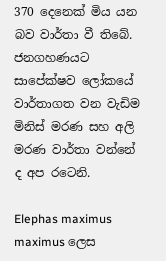370 දෙනෙක් මිය යන බව වාර්තා වී තිබේ. ජනගහණයට සාපේක්ෂව ලෝකයේ වාර්තාගත වන වැඩිම මිනිස් මරණ සහ අලි මරණ වාර්තා වන්නේ ද අප රටෙනි.

Elephas maximus maximus ලෙස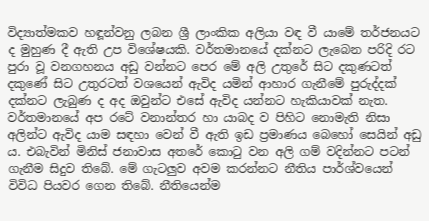විද්‍යාත්මකව හඳූන්වනු ලබන ශ්‍රී ලාංකික අලියා වඳ වී යාමේ තර්ජනයට ද මුහුණ දී ඇති උප විශේෂයකි. වර්තමානයේ දක්නට ලැබෙන පරිදි රට පුරා වූ වනගහනය අඩු වන්නට පෙර මේ අලි උතුරේ සිට දකුණටත් දකුණේ සිට උතුරටත් වශයෙන් ඇවිද යමින් ආහාර ගැනීමේ පුරුද්දක් දක්නට ලැබුණ ද අද ඔවුන්ට එසේ ඇවිද යන්නට හැකියාවක් නැත. වර්තමානයේ අප රටේ වනාන්තර හා යාබද ව පිහිට නොමැති නිසා අලින්ට ඇවිද යාම සඳහා වෙන් වී ඇති ඉඩ ප්‍රමාණය බෙහෝ සෙයින් අඩු ය. එබැවින් මිනිස් ජනාවාස අතරේ කොටු වන අලි ගම් වදින්නට පටන් ගැනීම සිදුව තිබේ. මේ ගැටලුව අවම කරන්නට නීතිය පාර්ශ්වයෙන් විවිධ පියවර ගෙන තිබේ. නීතියෙන්ම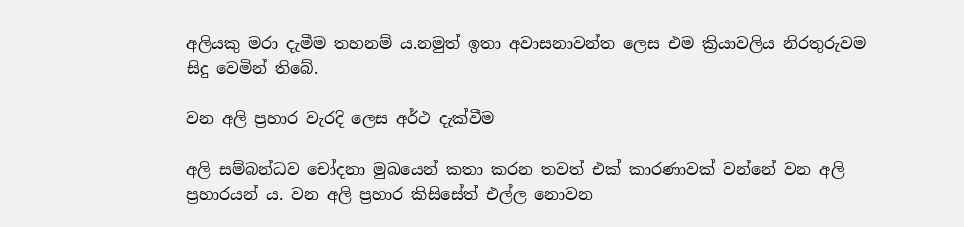අලියකු මරා දැමීම තහනම් ය.නමුත් ඉතා අවාසනාවන්ත ලෙස එම ක්‍රියාවලිය නිරතුරුවම සිදු වෙමින් තිබේ.

වන අලි ප්‍රහාර වැරදි ලෙස අර්ථ දැක්වීම

අලි සම්බන්ධව චෝදනා මුඛයෙන් කතා කරන තවත් එක් කාරණාවක් වන්නේ වන අලි ප්‍රහාරයන් ය. වන අලි ප්‍රහාර කිසිසේත් එල්ල නොවන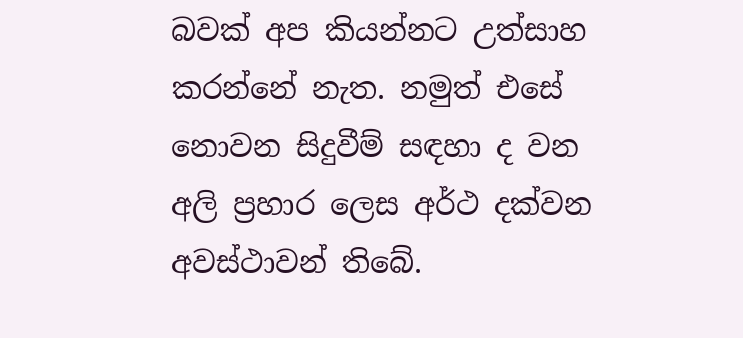බවක් අප කියන්නට උත්සාහ කරන්නේ නැත. නමුත් එසේ නොවන සිදුවීම් සඳහා ද වන අලි ප්‍රහාර ලෙස අර්ථ දක්වන අවස්ථාවන් තිබේ.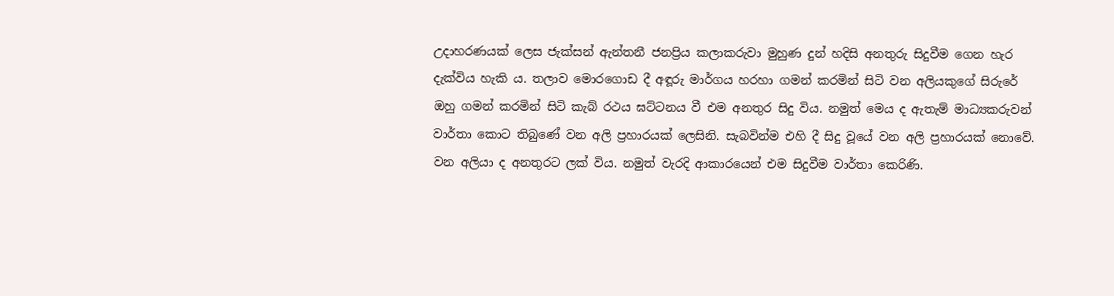උදාහරණයක් ලෙස ජැක්සන් ඇන්තනී ජනප්‍රිය කලාකරුවා මුහුණ දුන් හදිසි අනතුරු සිදුවීම ගෙන හැර දැක්විය හැකි ය. තලාව මොරගොඩ දී අඳූරු මාර්ගය හරහා ගමන් කරමින් සිටි වන අලියකුගේ සිරුරේ ඔහු ගමන් කරමින් සිටි කැබ් රථය ඝට්ටනය වී එම අනතුර සිදු විය. නමුත් මෙය ද ඇතැම් මාධ්‍යකරුවන් වාර්තා කොට තිබුණේ වන අලි ප්‍රහාරයක් ලෙසිනි. සැබවින්ම එහි දී සිදු වූයේ වන අලි ප්‍රහාරයක් නොවේ. වන අලියා ද අනතුරට ලක් විය. නමුත් වැරදි ආකාරයෙන් එම සිදුවීම වාර්තා කෙරිණි.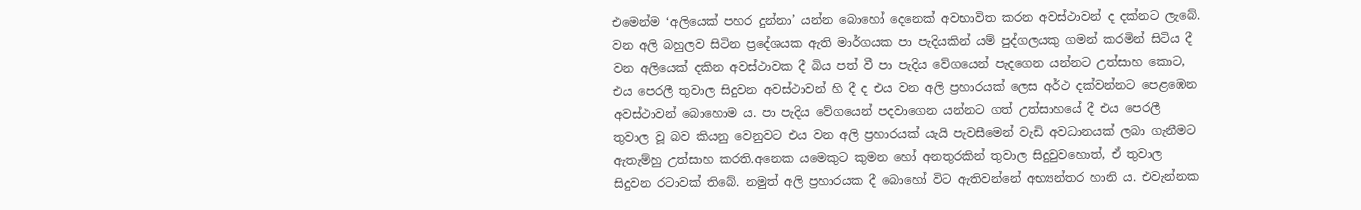එමෙන්ම ‘අලියෙක් පහර දුන්නා’ යන්න බොහෝ දෙනෙක් අවභාවිත කරන අවස්ථාවන් ද දක්නට ලැබේ. වන අලි බහුලව සිටින ප්‍රදේශයක ඇති මාර්ගයක පා පැදියකින් යම් පුද්ගලයකු ගමන් කරමින් සිටිය දී වන අලියෙක් දකින අවස්ථාවක දී බිය පත් වී පා පැදිය වේගයෙන් පැදගෙන යන්නට උත්සාහ කොට, එය පෙරලී තුවාල සිදුවන අවස්ථාවන් හි දී ද එය වන අලි ප්‍රහාරයක් ලෙස අර්ථ දක්වන්නට පෙළඹෙන අවස්ථාවන් බොහොම ය. පා පැදිය වේගයෙන් පදවාගෙන යන්නට ගත් උත්සාහයේ දී එය පෙරලී තුවාල වූ බව කියනු වෙනුවට එය වන අලි ප්‍රහාරයක් යැයි පැවසීමෙන් වැඩි අවධානයක් ලබා ගැනීමට ඇතැම්හු උත්සාහ කරති.අනෙක යමෙකුට කුමන හෝ අනතුරකින් තුවාල සිදුවුවහොත්, ඒ තුවාල සිදුවන රටාවක් තිබේ. නමුත් අලි ප්‍රහාරයක දී බොහෝ විට ඇතිවන්නේ අභ්‍යන්තර හානි ය. එවැන්නක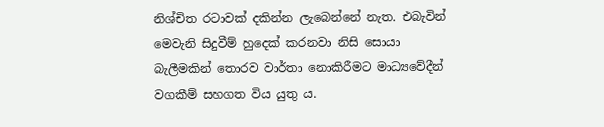නිශ්චිත රටාවක් දකින්න ලැබෙන්නේ නැත. එබැවින් මෙවැනි සිදුවීම් හුදෙක් කරනවා නිසි සොයා බැලීමකින් තොරව වාර්තා නොකිරීමට මාධ්‍යවේදීන් වගකීම් සහගත විය යුතු ය.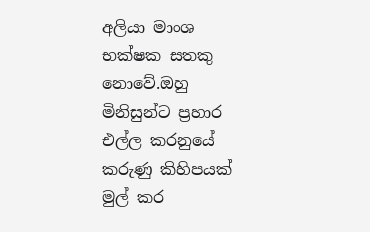අලියා මාංශ භක්ෂක සතකු නොවේ.ඔහු මිනිසුන්ට ප්‍රහාර එල්ල කරනුයේ කරුණු කිහිපයක් මුල් කර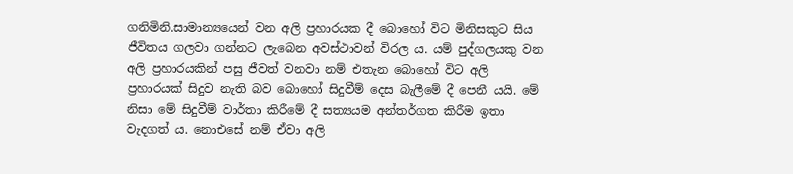ගනිමිනි.සාමාන්‍යයෙන් වන අලි ප්‍රහාරයක දී බොහෝ විට මිනිසකුට සිය ජීවිතය ගලවා ගන්නට ලැබෙන අවස්ථාවන් විරල ය. යම් පුද්ගලයකු වන අලි ප්‍රහාරයකින් පසු ජීවත් වනවා නම් එතැන බොහෝ විට අලි ප්‍රහාරයක් සිදුව නැති බව බොහෝ සිදුවීම් දෙස බැලීමේ දී පෙනී යයි. මේ නිසා මේ සිදුවීම් වාර්තා කිරීමේ දී සත්‍යයම අන්තර්ගත කිරීම ඉතා වැදගත් ය. නොඑසේ නම් ඒවා අලි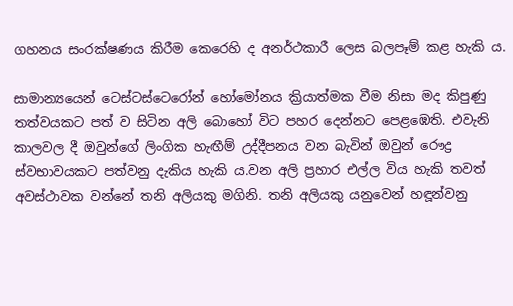ගහනය සංරක්ෂණය කිරීම කෙරෙහි ද අනර්ථකාරී ලෙස බලපෑම් කළ හැකි ය.

සාමාන්‍යයෙන් ටෙස්ටස්ටෙරෝන් හෝමෝනය ක්‍රියාත්මක වීම නිසා මද කිපුණු තත්වයකට පත් ව සිටින අලි බොහෝ විට පහර දෙන්නට පෙළඹෙති. එවැනි කාලවල දී ඔවුන්ගේ ලිංගික හැඟීම් උද්දීපනය වන බැවින් ඔවුන් රෞද්‍ර ස්වභාවයකට පත්වනු දැකිය හැකි ය.වන අලි ප්‍රහාර එල්ල විය හැකි තවත් අවස්ථාවක වන්නේ තනි අලියකු මගිනි. තනි අලියකු යනුවෙන් හඳූන්වනු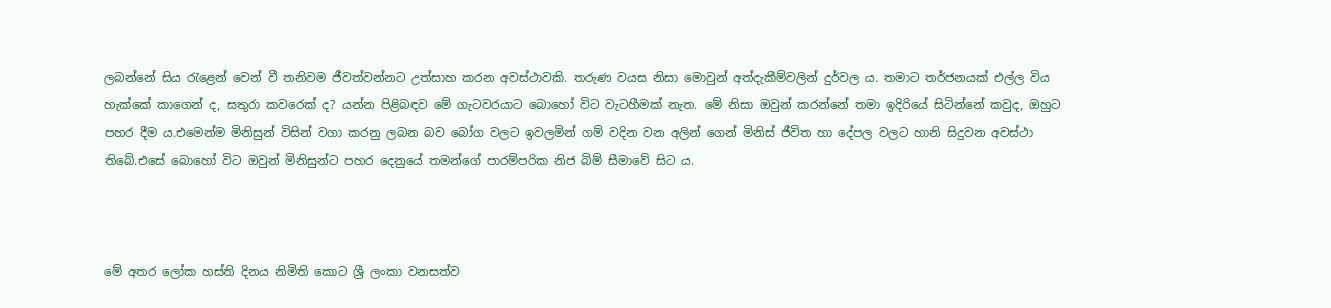ලබන්නේ සිය රැළෙන් වෙන් වී තනිවම ජීවත්වන්නට උත්සාහ කරන අවස්ථාවකි. තරුණ වයස නිසා මොවුන් අත්දැකීම්වලින් දුර්වල ය. තමාට තර්ජනයක් එල්ල විය හැක්කේ කාගෙන් ද, සතුරා කවරෙක් ද? යන්න පිළිබඳව මේ ගැටවරයාට බොහෝ විට වැටහීමක් නැත. මේ නිසා ඔවුන් කරන්නේ තමා ඉදිරියේ සිටින්නේ කවුද, ඔහුට පහර දීම ය.එමෙන්ම මිනිසුන් විසින් වගා කරනු ලබන බව බෝග වලට ඉවලමින් ගම් වදින වන අලින් ගෙන් මිනිස් ජීවිත හා දේපල වලට හානි සිදුවන අවස්ථා තිබේ.එසේ බොහෝ විට ඔවුන් මිනිසුන්ට පහර දෙනුයේ තමන්ගේ පාරම්පරික නිජ බිම් සීමාවේ සිට ය.



මේ අතර ලෝක හස්ති දිනය නිමිති කොට ශ්‍රී ලංකා වනසත්ව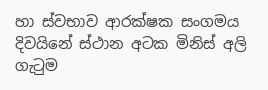හා ස්වභාව ආරක්ෂක සංගමය දිවයිනේ ස්ථාන අටක මිනිස් අලි ගැටුම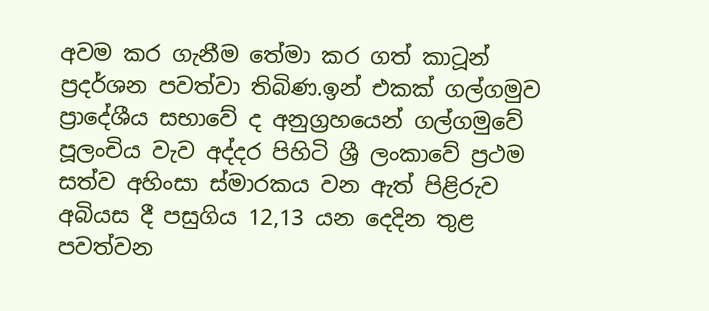අවම කර ගැනීම තේමා කර ගත් කාටූන් ප්‍රදර්ශන පවත්වා තිබිණ.ඉන් එකක් ගල්ගමුව ප්‍රාදේශීය සභාවේ ද අනුග්‍රහයෙන් ගල්ගමුවේ පූලංචිය වැව අද්දර පිහිටි ශ්‍රී ලංකාවේ ප්‍රථම සත්ව අහිංසා ස්මාරකය වන ඇත් පිළිරුව අබියස දී පසුගිය 12,13 යන දෙදින තුළ පවත්වන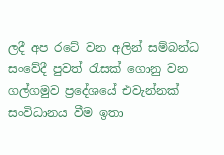ලදී අප රටේ වන අලින් සම්බන්ධ සංවේදී පුවත් රැසක් ගොනු වන ගල්ගමුව ප්‍රදේශයේ එවැන්නක් සංවිධානය වීම ඉතා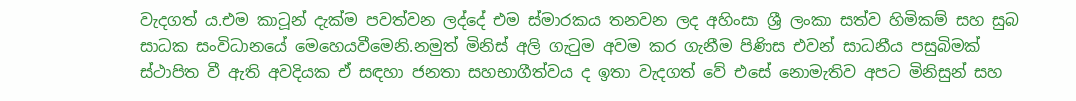වැදගත් ය.එම කාටූන් දැක්ම පවත්වන ලද්දේ එම ස්මාරකය තනවන ලද අහිංසා ශ්‍රී ලංකා සත්ව හිමිකම් සහ සුබ සාධක සංවිධානයේ මෙහෙයවීමෙනි.නමුත් මිනිස් අලි ගැටුම අවම කර ගැනීම පිණිස එවන් සාධනීය පසුබිමක් ස්ථාපිත වී ඇති අවදියක ඒ සඳහා ජනතා සහභාගීත්වය ද ඉතා වැදගත් වේ එසේ නොමැතිව අපට මිනිසුන් සහ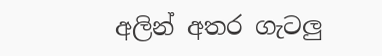අලින් අතර ගැටලු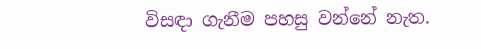විසඳා ගැනීම පහසු වන්නේ නැත.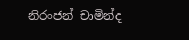නිරංජන් චාමින්ද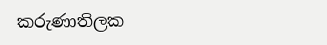කරුණාතිලක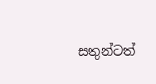සතුන්ටත්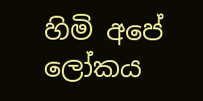හිමි අපේ ලෝකය